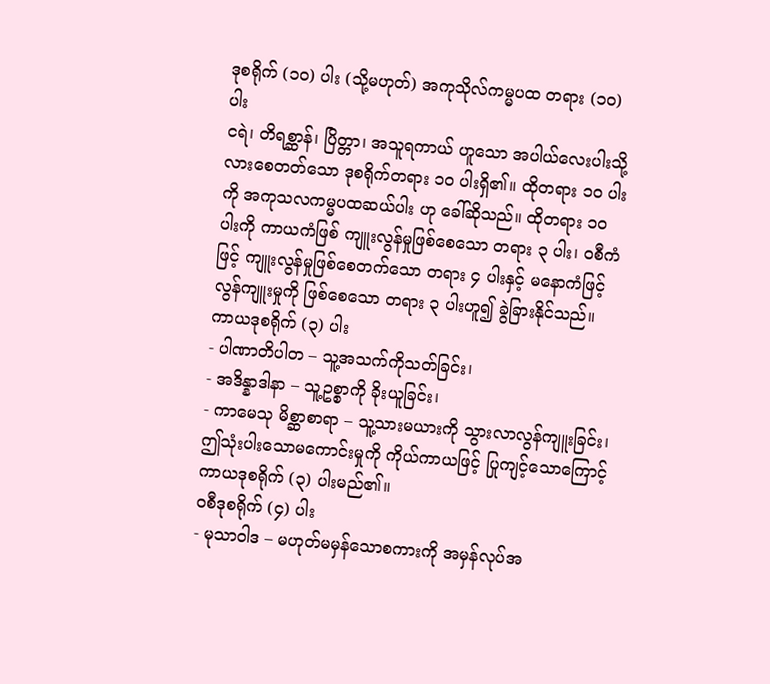ဒုစရိုက် (၁၀) ပါး (သို့မဟုတ်) အကုသိုလ်ကမ္မပထ တရား (၁၀) ပါး
ငရဲ၊ တိရစ္ဆာန်၊ ပြိတ္တာ၊ အသူရကာယ် ဟူသော အပါယ်လေးပါးသို့ လားစေတတ်သော ဒုစရိုက်တရား ၁၀ ပါးရှိ၏။ ထိုတရား ၁၀ ပါးကို အကုသလကမ္မပထဆယ်ပါး ဟု ခေါ်ဆိုသည်။ ထိုတရား ၁၀ ပါးကို ကာယကံဖြစ် ကျူးလွန်မှုဖြစ်စေသော တရား ၃ ပါး၊ ဝစီကံဖြင့် ကျူးလွန်မှုဖြစ်စေတက်သော တရား ၄ ပါးနှင့် မနောကံဖြင့် လွန်ကျူးမှုကို ဖြစ်စေသော တရား ၃ ပါးဟူ၍ ခွဲခြားနိုင်သည်။
ကာယဒုစရိုက် (၃) ပါး
- ပါဏာတိပါတ – သူ့အသက်ကိုသတ်ခြင်း၊
- အဒိန္နာဒါနာ – သူ့ဥစ္စာကို ခိုးယူခြင်း၊
- ကာမေသု မိစ္ဆာစာရာ – သူ့သားမယားကို သွားလာလွန်ကျူးခြင်း၊
ဤသုံးပါးသောမကောင်းမှုကို ကိုယ်ကာယဖြင့် ပြုကျင့်သောကြောင့် ကာယဒုစရိုက် (၃) ပါးမည်၏။
ဝစီဒုစရိုက် (၄) ပါး
- မုသာဝါဒ – မဟုတ်မမှန်သောစကားကို အမှန်လုပ်အ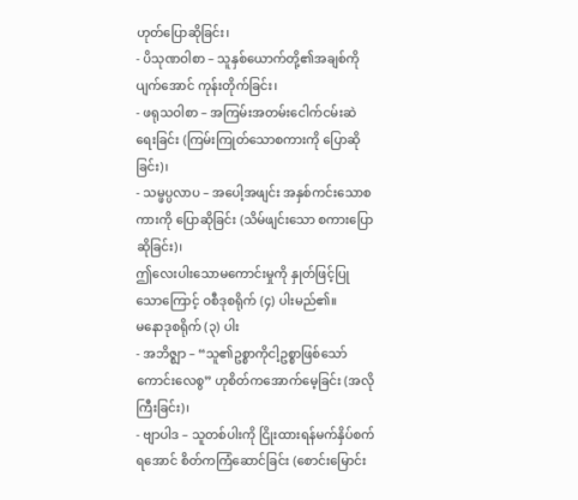ဟုတ်ပြောဆိုခြင်း၊
- ပိသုဏဝါစာ – သူနှစ်ယောက်တို့၏အချစ်ကိုပျက်အောင် ကုန်းတိုက်ခြင်း၊
- ဖရုသဝါစာ – အကြမ်းအတမ်းငေါက်ငမ်းဆဲရေးခြင်း (ကြမ်းကြုတ်သောစကားကို ပြောဆိုခြင်း)၊
- သမ္ဖပ္ပလာပ – အပေါ့အဖျင်း အနှစ်ကင်းသောစကားကို ပြောဆိုခြင်း (သိမ်ဖျင်းသော စကားပြောဆိုခြင်း)၊
ဤလေးပါးသောမကောင်းမှုကို နှုတ်ဖြင့်ပြုသောကြောင့် ဝစီဒုစရိုက် (၄) ပါးမည်၏။
မနောဒုစရိုက် (၃) ပါး
- အဘိဇ္ဈာ – “သူ၏ဥစ္စာကိုငါ့ဥစ္စာဖြစ်သော်ကောင်းလေစွ” ဟုစိတ်ကအောက်မေ့ခြင်း (အလိုကြီးခြင်း)၊
- ဗျာပါဒ – သူတစ်ပါးကို ငြိုးထားရန်မက်နှိပ်စက်ရအောင် စိတ်ကကြံဆောင်ခြင်း (စောင်းမြောင်း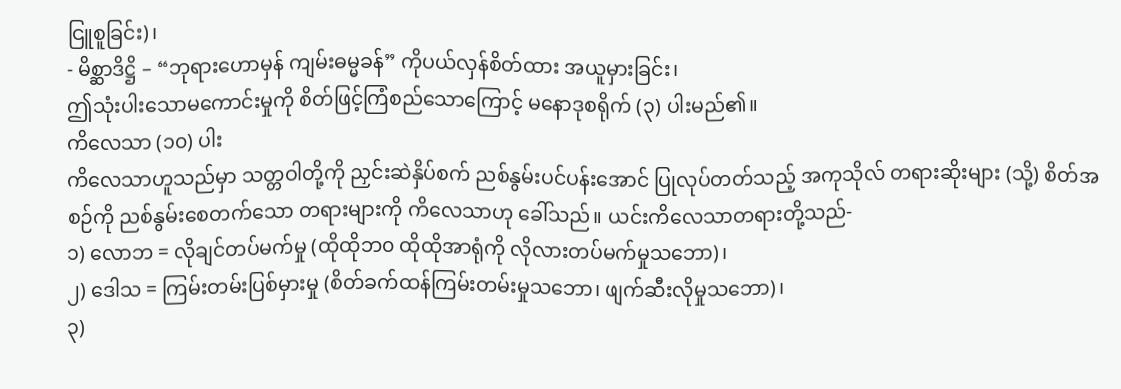ငြူစူခြင်း)၊
- မိစ္ဆာဒိဋ္ဌိ – “ဘုရားဟောမှန် ကျမ်းဓမ္မခန်” ကိုပယ်လှန်စိတ်ထား အယူမှားခြင်း၊
ဤသုံးပါးသောမကောင်းမှုကို စိတ်ဖြင့်ကြံစည်သောကြောင့် မနောဒုစရိုက် (၃) ပါးမည်၏။
ကိလေသာ (၁၀) ပါး
ကိလေသာဟူသည်မှာ သတ္တဝါတို့ကို ညှင်းဆဲနှိပ်စက် ညစ်နွမ်းပင်ပန်းအောင် ပြုလုပ်တတ်သည့် အကုသိုလ် တရားဆိုးများ (သို့) စိတ်အစဉ်ကို ညစ်နွမ်းစေတက်သော တရားများကို ကိလေသာဟု ခေါ်သည်။ ယင်းကိလေသာတရားတို့သည်-
၁) လောဘ = လိုချင်တပ်မက်မှု (ထိုထိုဘ၀ ထိုထိုအာရုံကို လိုလားတပ်မက်မှုသဘော)၊
၂) ဒေါသ = ကြမ်းတမ်းပြစ်မှားမှု (စိတ်ခက်ထန်ကြမ်းတမ်းမှုသဘော၊ ဖျက်ဆီးလိုမှုသဘော)၊
၃)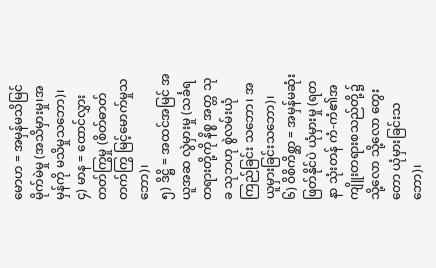မောဟ = အမှန်မသိမြင် မိုက်မဲမှု (အသိမှားမှု၊အမှန်ကို မသိမှုသဘော)၊
၄) မာန = ထောင်လွှားတတ်ကြွမှု (စိတ်ဓာတ် တက်ကြွ မြင့်မောက်မှုသဘော)၊
၅) ဒိဋ္ဌိ = အထင်အမြင် အယူအဆ လွဲမှားမှု (သင်္ခရတရားတို့ကို နိစ္စ အတ္တ သုခ သုဘဟု စွဲလမ်းယုံကြည်ခြင်း သဘော၊ အယူမှားခြင်းသဘော)၊
၆) ဝိစိကိစ္ဆာ = အမှန်မဆုံးဖြတ်နိုင်ပဲ ယုံမှားမှု (ရတနာ သုံးတန် ကံ-ကံ၏အကျိူးတရားစသည်တို့၌ သို့လော သို့လော တွေးတော ယုံမှားခြင်းသဘော)၊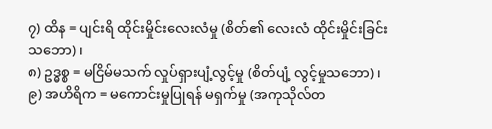၇) ထိန = ပျင်းရိ ထိုင်းမှိုင်းလေးလံမှု (စိတ်၏ လေးလံ ထိုင်းမှိုင်းခြင်းသဘော)၊
၈) ဥဒ္ဓစ္စ = မငြိမ်မသက် လှုပ်ရှားပျံ့လွင့်မှု (စိတ်ပျံ့ လွင့်မှုသဘော)၊
၉) အဟိရိက = မကောင်းမှုပြုရန် မရှက်မှု (အကုသိုလ်တ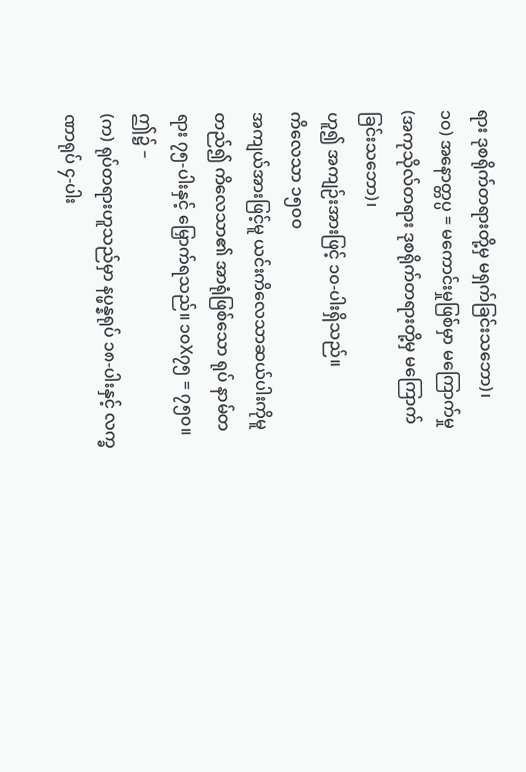ရား ဒုစရိုက်တရားတို့မှ မရှက်ခြင်းသဘော)၊
၁၀) အနောတ္တပ္ပ = မကောင်းမှုဖြစ်မှာ မကြောက်မှု (အကုသိုလ်တရား ဒုစရိုက်တရားတို့မှ မကြောက်ခြင်းသဘော)၊
ဟူ၍ အကျဉ်းအားဖြင့် ၁၀-ပါးရှိသည်။
ကိလေသာ ၁၅၀၀
အကျယ်အားဖြင့်မူ ယင်းကိလေသာဆယ်ပါးကိုမူတည်၍ ကိလေသာ၏ အာရုံဖြစ်သော ရုပ် နာမ်တရား ၇၅-ပါးနှင့် မြှောက်ရသည်။ ၁၀X၇၅ = ၇၅၀။
ဤ၌ –
(က) ရုပ်တရားဟူသည်မှာ နပ္ဖန္နရုပ် ၁၈-ပါးနှင့် လက္ခဏာရုပ် ၄-ပါး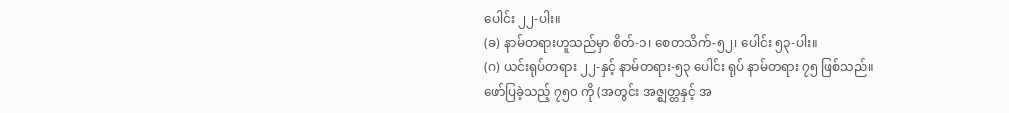ပေါင်း ၂၂-ပါး။
(ခ) နာမ်တရားဟူသည်မှာ စိတ်-၁၊ စေတသိက်-၅၂၊ ပေါင်း ၅၃-ပါး။
(ဂ) ယင်းရုပ်တရား ၂၂-နှင့် နာမ်တရား-၅၃ ပေါင်း ရုပ် နာမ်တရား ၇၅ ဖြစ်သည်။
ဖော်ပြခဲ့သည့် ၇၅၀ ကို (အတွင်း အဇ္ဈတ္တနှင့် အ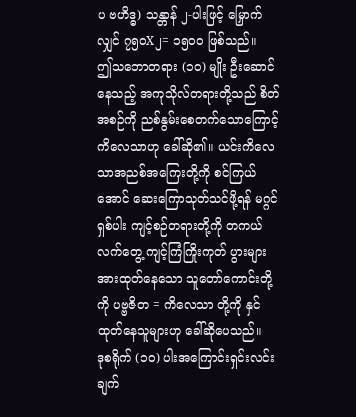ပ ဗဟိဒ္ဓ) သန္တာန် ၂-ပါးဖြင့် မြှောက်လျှင် ၇၅၀X၂= ၁၅၀၀ ဖြစ်သည်။
ဤသဘောတရား (၁၀) မျိုး ဦးဆောင်နေသည့် အကုသိုလ်တရားတို့သည် စိတ်အစဉ်ကို ညစ်နွမ်းစေတက်သောကြောင့်ကိလေသာဟု ခေါ်ဆို၏။ ယင်းကိလေသာအညစ်အကြေးတို့ကို စင်ကြယ်အောင် ဆေးကြောသုတ်သင်ဖို့ရန် မဂ္ဂင် ရှစ်ပါး ကျင့်စဉ်တရားတို့ကို တကယ်လက်တွေ့ ကျင့်ကြံကြိုးကုတ် ပွားများအားထုတ်နေသော သူတော်ကောင်းတို့ကို ပဗ္ဗဇိတ = ကိလေသာ တို့ကို နှင်ထုတ်နေသူများဟု ခေါ်ဆိုပေသည်။
ဒုစရိုက် (၁၀) ပါးအကြောင်းရှင်းလင်းချက်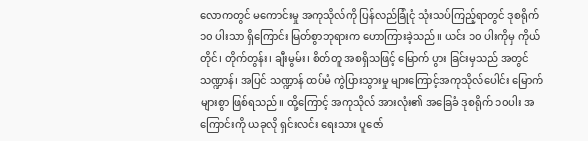လောကတွင် မကောင်းမှု အကုသိုလ်ကို ပြန်လည်ခြုံငုံ သုံးသပ်ကြည့်ရာတွင် ဒုစရိုက် ၁၀ ပါးသာ ရှိကြောင်း မြတ်စွာဘုရားက ဟောကြားခဲ့သည်။ ယင်း ၁၀ ပါးကိုမှ ကိုယ်တိုင်၊ တိုက်တွန်း၊ ချီးမွမ်း၊ စိတ်တူ အစရှိသဖြင့် မြောက် ပွား ခြင်းမှသည် အတွင် သဏ္ဍာန်၊ အပြင် သဏ္ဍာန် ထပ်မံ ကွဲပြားသွားမှု များကြောင့်အကုသိုလ်ပေါင်း မြောက်များစွာ ဖြစ်ရသည်။ ထို့ကြောင့် အကုသိုလ် အားလုံး၏ အခြေခံ ဒုစရိုက် ၁၀ပါး အကြောင်းကို ယခုလို ရှင်းလင်း ရေးသား ပူဇော်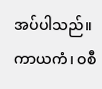အပ်ပါသည်။
ကာယကံ၊ ဝစီ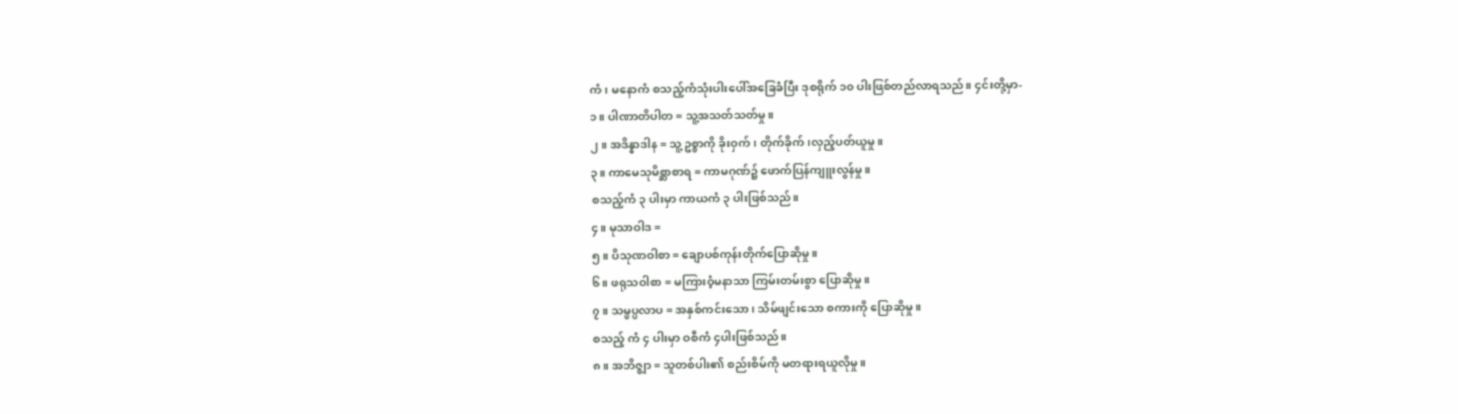ကံ၊ မနောကံ စသည့်ကံသုံးပါးပေါ်အခြေခံပြီး ဒုစရိုက် ၁၀ ပါးဖြစ်တည်လာရသည်။ ၄င်းတို့မှာ-
၁။ ပါဏာတိပါတ = သူ့အသတ်သတ်မှု။
၂။ အဒိန္နာဒါန = သူ့ဥစ္စာကို ခိုးဝှက်၊ တိုက်ခိုက်၊လှည့်ပတ်ယူမှု။
၃။ ကာမေသုမိစ္ဆာစာရ = ကာမဂုဏ်၌ ဖောက်ပြန်ကျူးလွန်မှု။
စသည့်ကံ ၃ ပါးမှာ ကာယကံ ၃ ပါးဖြစ်သည်။
၄။ မုသာဝါဒ =
၅။ ပိသုဏဝါစာ = ချောပစ်ကုန်းတိုက်ပြောဆိုမှု။
၆။ ဖရုသဝါစာ = မကြားဝံ့မနာသာ ကြမ်းတမ်းစွာ ပြောဆိုမှု။
၇။ သမ္ဖပ္ပလာပ = အနှစ်ကင်းသော၊ သိမ်ဖျင်းသော စကားကို ပြောဆိုမှု။
စသည့် ကံ ၄ ပါးမှာ ဝစီကံ ၄ပါးဖြစ်သည်။
၈။ အဘိဇ္ဈာ = သူတစ်ပါး၏ စည်းစိမ်ကို မတရားရယူလိုမှု။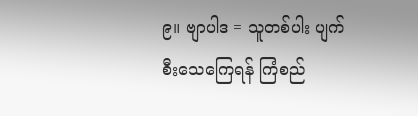၉။ ဗျာပါဒ = သူတစ်ပါး ပျက်စီးသေကြေရန် ကြံစည်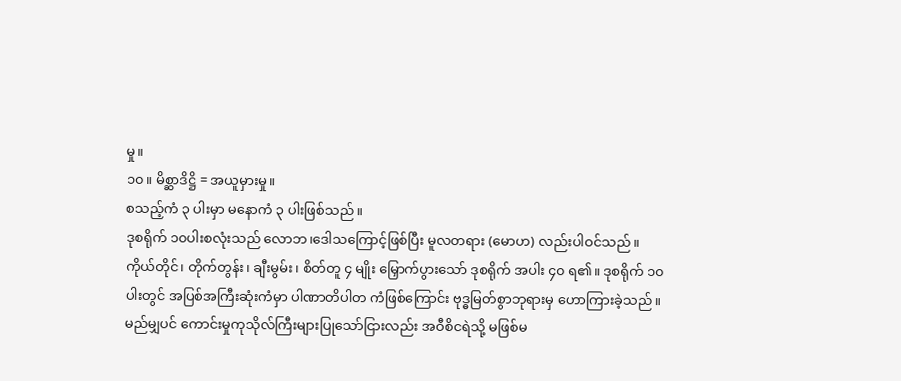မှု။
၁၀။ မိစ္ဆာဒိဋ္ဌိ = အယူမှားမှု။
စသည့်ကံ ၃ ပါးမှာ မနောကံ ၃ ပါးဖြစ်သည်။
ဒုစရိုက် ၁၀ပါးစလုံးသည် လောဘ၊ဒေါသကြောင့်ဖြစ်ပြီး မူလတရား (မောဟ) လည်းပါဝင်သည်။ ကိုယ်တိုင်၊ တိုက်တွန်း၊ ချီးမွမ်း၊ စိတ်တူ ၄ မျိုး မြှောက်ပွားသော် ဒုစရိုက် အပါး ၄၀ ရ၏။ ဒုစရိုက် ၁၀ပါးတွင် အပြစ်အကြီးဆုံးကံမှာ ပါဏာတိပါတ ကံဖြစ်ကြောင်း ဗုဒ္ဓမြတ်စွာဘုရားမှ ဟောကြားခဲ့သည်။ မည်မျှပင် ကောင်းမှုကုသိုလ်ကြီးများပြုသော်ငြားလည်း အဝီစိငရဲသို့ မဖြစ်မ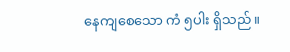နေကျစေသော ကံ ၅ပါး ရှိသည်။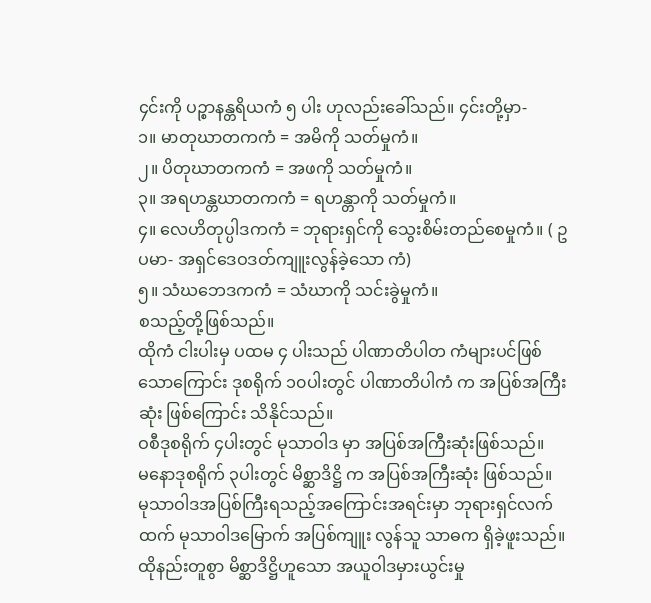၄င်းကို ပဉ္စာနန္တရိယကံ ၅ ပါး ဟုလည်းခေါ်သည်။ ၄င်းတို့မှာ-
၁။ မာတုဃာတကကံ = အမိကို သတ်မှုကံ။
၂။ ပိတုဃာတကကံ = အဖကို သတ်မှုကံ။
၃။ အရဟန္တဃာတကကံ = ရဟန္တာကို သတ်မှုကံ။
၄။ လေဟိတုပ္ပါဒကကံ = ဘုရားရှင်ကို သွေးစိမ်းတည်စေမှုကံ။ ( ဥပမာ- အရှင်ဒေဝဒတ်ကျူးလွန်ခဲ့သော ကံ)
၅။ သံဃဘေဒကကံ = သံဃာကို သင်းခွဲမှုကံ။
စသည့်တို့ဖြစ်သည်။
ထိုကံ ငါးပါးမှ ပထမ ၄ ပါးသည် ပါဏာတိပါတ ကံများပင်ဖြစ်သောကြောင်း ဒုစရိုက် ၁၀ပါးတွင် ပါဏာတိပါကံ က အပြစ်အကြီးဆုံး ဖြစ်ကြောင်း သိနိုင်သည်။
ဝစီဒုစရိုက် ၄ပါးတွင် မုသာဝါဒ မှာ အပြစ်အကြီးဆုံးဖြစ်သည်။
မနောဒုစရိုက် ၃ပါးတွင် မိစ္ဆာဒိဋ္ဌိ က အပြစ်အကြီးဆုံး ဖြစ်သည်။
မုသာဝါဒအပြစ်ကြီးရသည့်အကြောင်းအရင်းမှာ ဘုရားရှင်လက်ထက် မုသာဝါဒမြောက် အပြစ်ကျူး လွန်သူ သာဓက ရှိခဲ့ဖူးသည်။
ထိုနည်းတူစွာ မိစ္ဆာဒိဋ္ဌိဟူသော အယူဝါဒမှားယွင်းမှု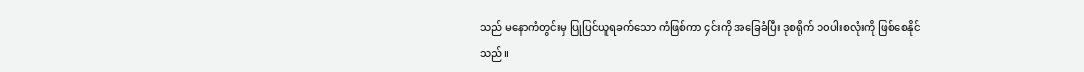သည် မနောကံတွင်းမှ ပြုပြင်ယူရခက်သော ကံဖြစ်ကာ ၄င်းကို အခြေခံပြီး ဒုစရိုက် ၁၀ပါးစလုံးကို ဖြစ်စေနိုင်သည်။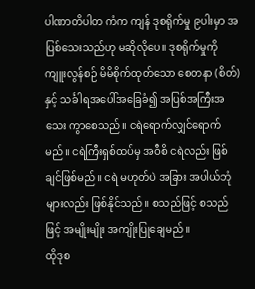ပါဏာတိပါတ ကံက ကျန် ဒုစရိုက်မှု ၉ပါးမှာ အပြစ်သေးသည်ဟု မဆိုလိုပေ။ ဒုစရိုက်မှုကို ကျူးလွန်စဉ် မိမိစိုက်ထုတ်သော စေတနာ (စိတ်) နှင့် သင်္ခါရအပေါ်အခြေခံ၍ အပြစ်အကြီးအသေး ကွာစေသည်။ ငရဲရောက်လျှင်ရောက်မည်။ ငရဲကြီးရှစ်ထပ်မှ အဝီစိ ငရဲလည်း ဖြစ်ချင်ဖြစ်မည်။ ငရဲ မဟုတ်ပဲ အခြား အပါယ်ဘုံများလည်း ဖြစ်နိုင်သည်။ စသည်ဖြင့် စသည်ဖြင့် အမျိုးမျိုး အကျိုးပြုချေမည်။
ထိုဒုစ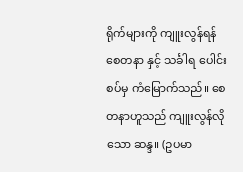ရိုက်များကို ကျူးလွန်ရန် စေတနာ နှင့် သင်္ခါရ ပေါင်းစပ်မှ ကံမြောက်သည်။ စေတနာဟူသည် ကျူးလွန်လိုသော ဆန္ဒ။ (ဥပမာ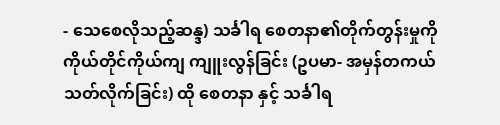- သေစေလိုသည့်ဆန္ဒ) သင်္ခါရ စေတနာ၏တိုက်တွန်းမှုကို ကိုယ်တိုင်ကိုယ်ကျ ကျူးလွန်ခြင်း (ဥပမာ- အမှန်တကယ် သတ်လိုက်ခြင်း) ထို စေတနာ နှင့် သင်္ခါရ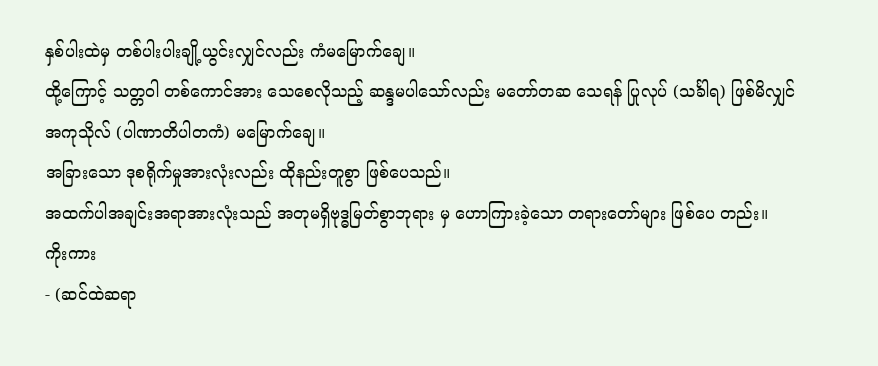နှစ်ပါးထဲမှ တစ်ပါးပါးချို့ယွင်းလျှင်လည်း ကံမမြောက်ချေ။
ထို့ကြောင့် သတ္တဝါ တစ်ကောင်အား သေစေလိုသည့် ဆန္ဒမပါသော်လည်း မတော်တဆ သေရန် ပြုလုပ် (သင်္ခါရ) ဖြစ်မိလျှင် အကုသိုလ် (ပါဏာတိပါတကံ) မမြောက်ချေ။
အခြားသော ဒုစရိုက်မှုအားလုံးလည်း ထိုနည်းတူစွာ ဖြစ်ပေသည်။
အထက်ပါအချင်းအရာအားလုံးသည် အတုမရှိဗုဒ္ဓမြတ်စွာဘုရား မှ ဟောကြားခဲ့သော တရားတော်များ ဖြစ်ပေ တည်း။
ကိုးကား
- (ဆင်ထဲဆရာ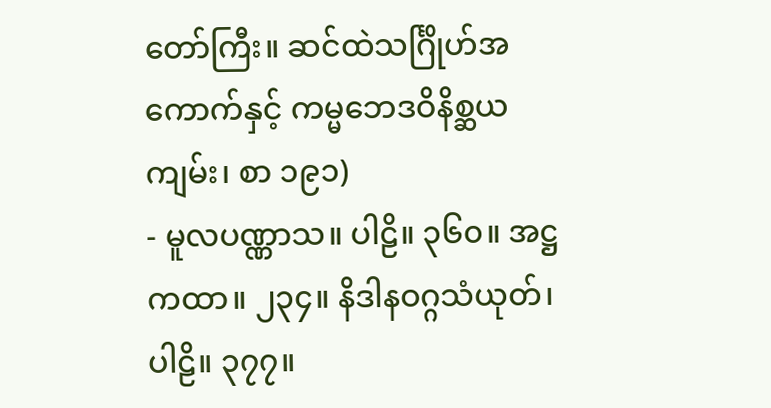တော်ကြီး။ ဆင်ထဲသင်္ဂြိုဟ်အကောက်နှင့် ကမ္မဘေဒဝိနိစ္ဆယကျမ်း၊ စာ ၁၉၁)
- မူလပဏ္ဏာသ။ ပါဠိ။ ၃၆၀။ အဋ္ဌကထာ။ ၂၃၄။ နိဒါနဝဂ္ဂသံယုတ်၊ ပါဠိ။ ၃၇၇။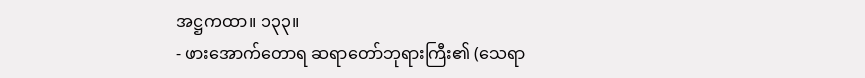အဋ္ဌကထာ။ ၁၃၃။
- ဖားအောက်တောရ ဆရာတော်ဘုရားကြီး၏ (သေရာ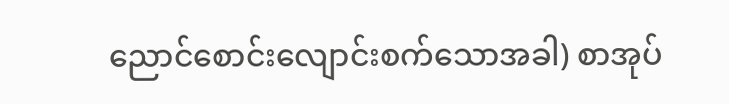ညောင်စောင်းလျောင်းစက်သောအခါ) စာအုပ်